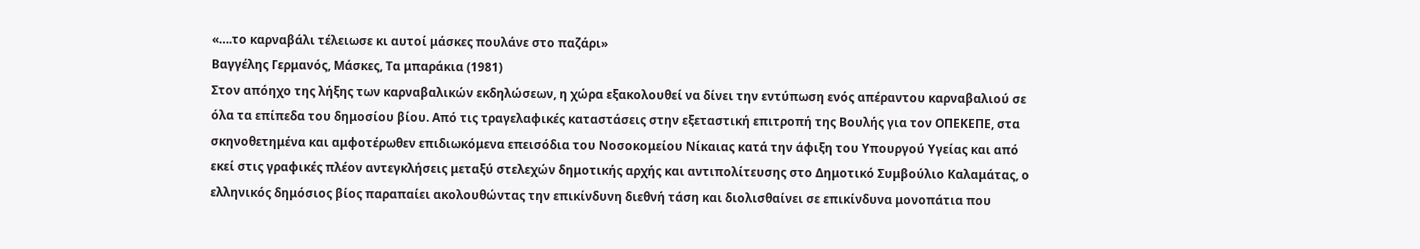«….το καρναβάλι τέλειωσε κι αυτοί μάσκες πουλάνε στο παζάρι»
Βαγγέλης Γερμανός, Μάσκες, Τα μπαράκια (1981)
Στον απόηχο της λήξης των καρναβαλικών εκδηλώσεων, η χώρα εξακολουθεί να δίνει την εντύπωση ενός απέραντου καρναβαλιού σε όλα τα επίπεδα του δημοσίου βίου. Από τις τραγελαφικές καταστάσεις στην εξεταστική επιτροπή της Βουλής για τον ΟΠΕΚΕΠΕ, στα σκηνοθετημένα και αμφοτέρωθεν επιδιωκόμενα επεισόδια του Νοσοκομείου Νίκαιας κατά την άφιξη του Υπουργού Υγείας και από εκεί στις γραφικές πλέον αντεγκλήσεις μεταξύ στελεχών δημοτικής αρχής και αντιπολίτευσης στο Δημοτικό Συμβούλιο Καλαμάτας, ο ελληνικός δημόσιος βίος παραπαίει ακολουθώντας την επικίνδυνη διεθνή τάση και διολισθαίνει σε επικίνδυνα μονοπάτια που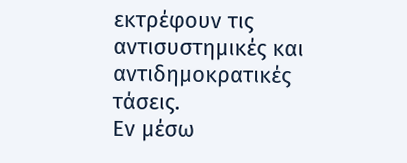εκτρέφουν τις αντισυστημικές και αντιδημοκρατικές τάσεις.
Εν μέσω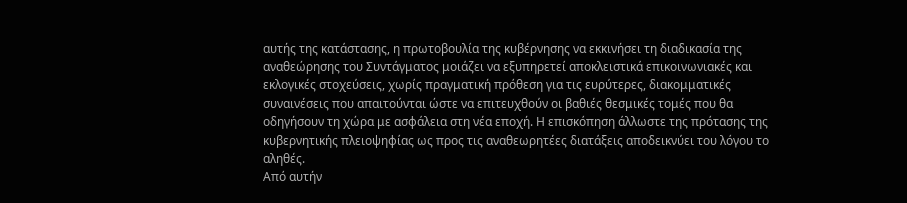αυτής της κατάστασης, η πρωτοβουλία της κυβέρνησης να εκκινήσει τη διαδικασία της αναθεώρησης του Συντάγματος μοιάζει να εξυπηρετεί αποκλειστικά επικοινωνιακές και εκλογικές στοχεύσεις, χωρίς πραγματική πρόθεση για τις ευρύτερες, διακομματικές συναινέσεις που απαιτούνται ώστε να επιτευχθούν οι βαθιές θεσμικές τομές που θα οδηγήσουν τη χώρα με ασφάλεια στη νέα εποχή. Η επισκόπηση άλλωστε της πρότασης της κυβερνητικής πλειοψηφίας ως προς τις αναθεωρητέες διατάξεις αποδεικνύει του λόγου το αληθές.
Από αυτήν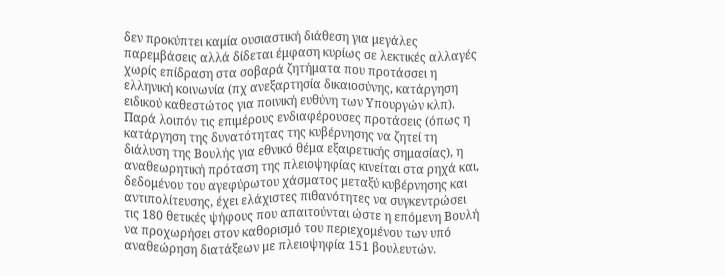δεν προκύπτει καμία ουσιαστική διάθεση για μεγάλες παρεμβάσεις αλλά δίδεται έμφαση κυρίως σε λεκτικές αλλαγές χωρίς επίδραση στα σοβαρά ζητήματα που προτάσσει η ελληνική κοινωνία (πχ ανεξαρτησία δικαιοσύνης, κατάργηση ειδικού καθεστώτος για ποινική ευθύνη των Υπουργών κλπ). Παρά λοιπόν τις επιμέρους ενδιαφέρουσες προτάσεις (όπως η κατάργηση της δυνατότητας της κυβέρνησης να ζητεί τη διάλυση της Βουλής για εθνικό θέμα εξαιρετικής σημασίας), η αναθεωρητική πρόταση της πλειοψηφίας κινείται στα ρηχά και, δεδομένου του αγεφύρωτου χάσματος μεταξύ κυβέρνησης και αντιπολίτευσης, έχει ελάχιστες πιθανότητες να συγκεντρώσει τις 180 θετικές ψήφους που απαιτούνται ώστε η επόμενη Βουλή να προχωρήσει στον καθορισμό του περιεχομένου των υπό αναθεώρηση διατάξεων με πλειοψηφία 151 βουλευτών.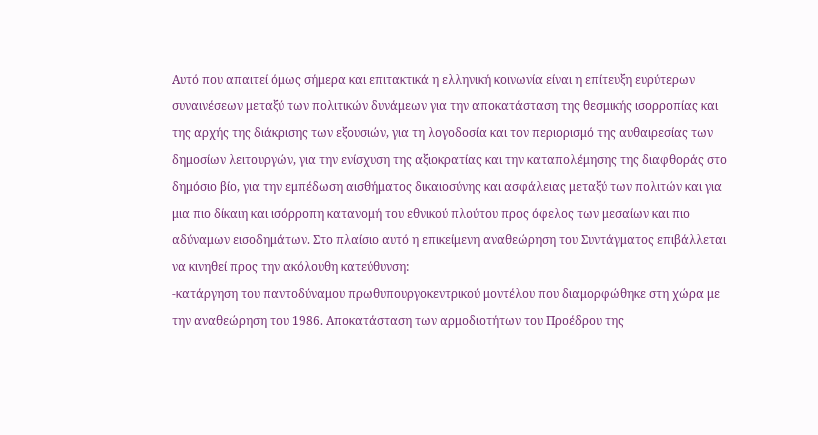Αυτό που απαιτεί όμως σήμερα και επιτακτικά η ελληνική κοινωνία είναι η επίτευξη ευρύτερων συναινέσεων μεταξύ των πολιτικών δυνάμεων για την αποκατάσταση της θεσμικής ισορροπίας και της αρχής της διάκρισης των εξουσιών, για τη λογοδοσία και τον περιορισμό της αυθαιρεσίας των δημοσίων λειτουργών, για την ενίσχυση της αξιοκρατίας και την καταπολέμησης της διαφθοράς στο δημόσιο βίο, για την εμπέδωση αισθήματος δικαιοσύνης και ασφάλειας μεταξύ των πολιτών και για μια πιο δίκαιη και ισόρροπη κατανομή του εθνικού πλούτου προς όφελος των μεσαίων και πιο αδύναμων εισοδημάτων. Στο πλαίσιο αυτό η επικείμενη αναθεώρηση του Συντάγματος επιβάλλεται να κινηθεί προς την ακόλουθη κατεύθυνση:
-κατάργηση του παντοδύναμου πρωθυπουργοκεντρικού μοντέλου που διαμορφώθηκε στη χώρα με την αναθεώρηση του 1986. Αποκατάσταση των αρμοδιοτήτων του Προέδρου της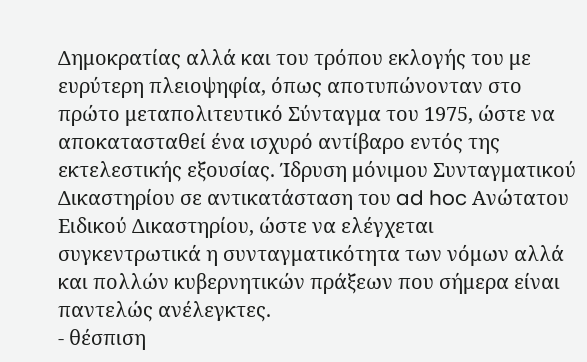Δημοκρατίας αλλά και του τρόπου εκλογής του με ευρύτερη πλειοψηφία, όπως αποτυπώνονταν στο πρώτο μεταπολιτευτικό Σύνταγμα του 1975, ώστε να αποκατασταθεί ένα ισχυρό αντίβαρο εντός της εκτελεστικής εξουσίας. Ίδρυση μόνιμου Συνταγματικού Δικαστηρίου σε αντικατάσταση του ad hoc Ανώτατου Ειδικού Δικαστηρίου, ώστε να ελέγχεται συγκεντρωτικά η συνταγματικότητα των νόμων αλλά και πολλών κυβερνητικών πράξεων που σήμερα είναι παντελώς ανέλεγκτες.
- θέσπιση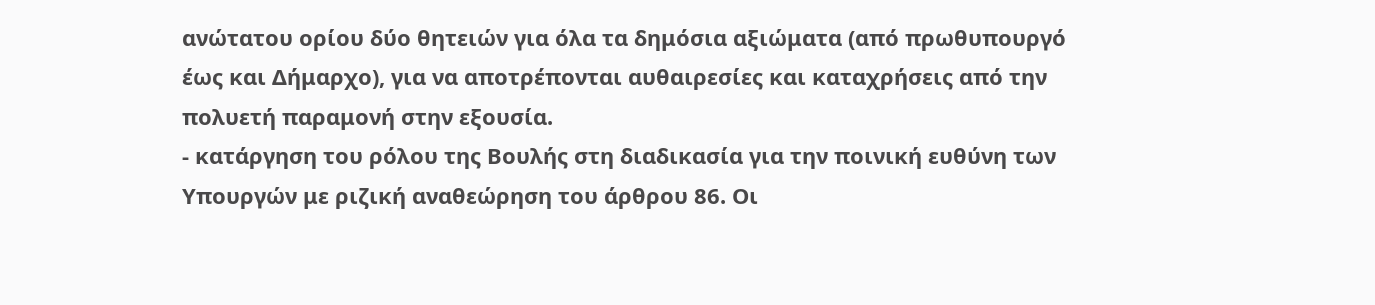ανώτατου ορίου δύο θητειών για όλα τα δημόσια αξιώματα (από πρωθυπουργό έως και Δήμαρχο), για να αποτρέπονται αυθαιρεσίες και καταχρήσεις από την πολυετή παραμονή στην εξουσία.
- κατάργηση του ρόλου της Βουλής στη διαδικασία για την ποινική ευθύνη των Υπουργών με ριζική αναθεώρηση του άρθρου 86. Οι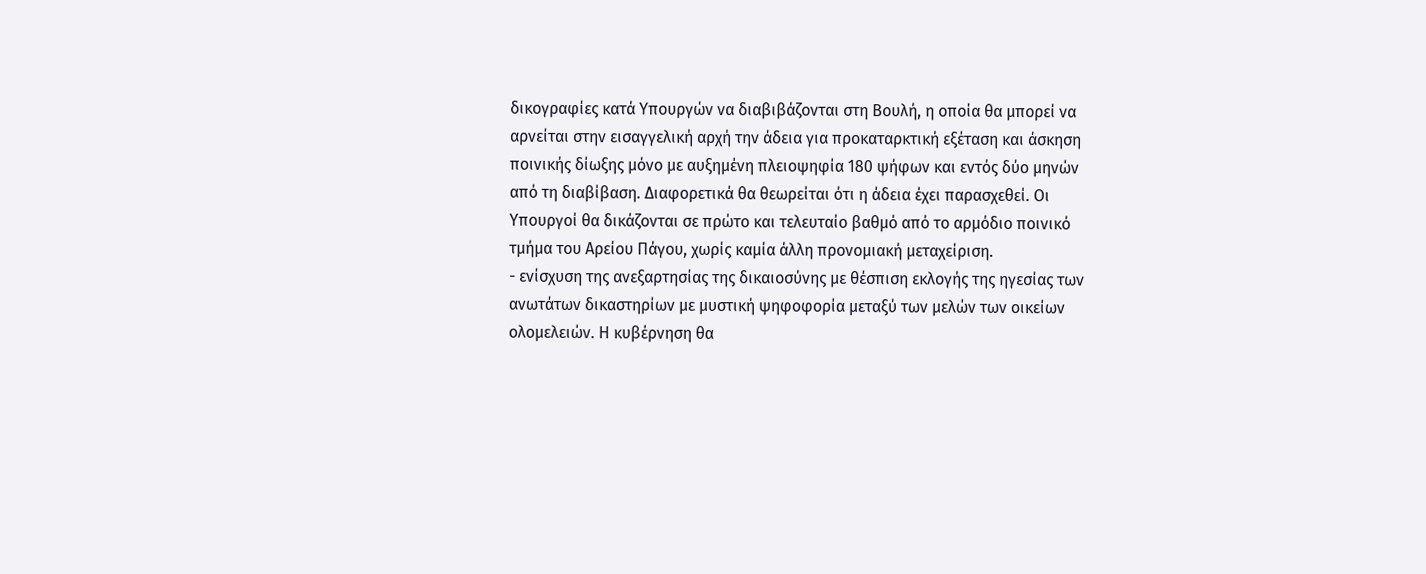δικογραφίες κατά Υπουργών να διαβιβάζονται στη Βουλή, η οποία θα μπορεί να αρνείται στην εισαγγελική αρχή την άδεια για προκαταρκτική εξέταση και άσκηση ποινικής δίωξης μόνο με αυξημένη πλειοψηφία 180 ψήφων και εντός δύο μηνών από τη διαβίβαση. Διαφορετικά θα θεωρείται ότι η άδεια έχει παρασχεθεί. Οι Υπουργοί θα δικάζονται σε πρώτο και τελευταίο βαθμό από το αρμόδιο ποινικό τμήμα του Αρείου Πάγου, χωρίς καμία άλλη προνομιακή μεταχείριση.
- ενίσχυση της ανεξαρτησίας της δικαιοσύνης με θέσπιση εκλογής της ηγεσίας των ανωτάτων δικαστηρίων με μυστική ψηφοφορία μεταξύ των μελών των οικείων ολομελειών. Η κυβέρνηση θα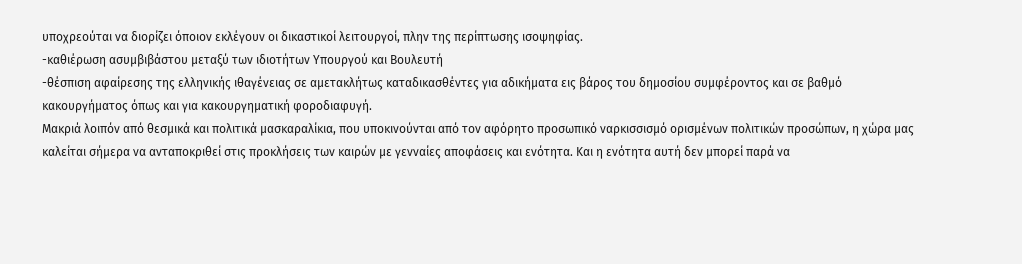υποχρεούται να διορίζει όποιον εκλέγουν οι δικαστικοί λειτουργοί, πλην της περίπτωσης ισοψηφίας.
-καθιέρωση ασυμβιβάστου μεταξύ των ιδιοτήτων Υπουργού και Βουλευτή
-θέσπιση αφαίρεσης της ελληνικής ιθαγένειας σε αμετακλήτως καταδικασθέντες για αδικήματα εις βάρος του δημοσίου συμφέροντος και σε βαθμό κακουργήματος όπως και για κακουργηματική φοροδιαφυγή.
Μακριά λοιπόν από θεσμικά και πολιτικά μασκαραλίκια, που υποκινούνται από τον αφόρητο προσωπικό ναρκισσισμό ορισμένων πολιτικών προσώπων, η χώρα μας καλείται σήμερα να ανταποκριθεί στις προκλήσεις των καιρών με γενναίες αποφάσεις και ενότητα. Και η ενότητα αυτή δεν μπορεί παρά να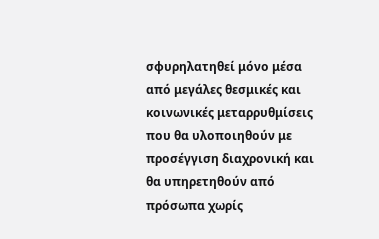σφυρηλατηθεί μόνο μέσα από μεγάλες θεσμικές και κοινωνικές μεταρρυθμίσεις που θα υλοποιηθούν με προσέγγιση διαχρονική και θα υπηρετηθούν από πρόσωπα χωρίς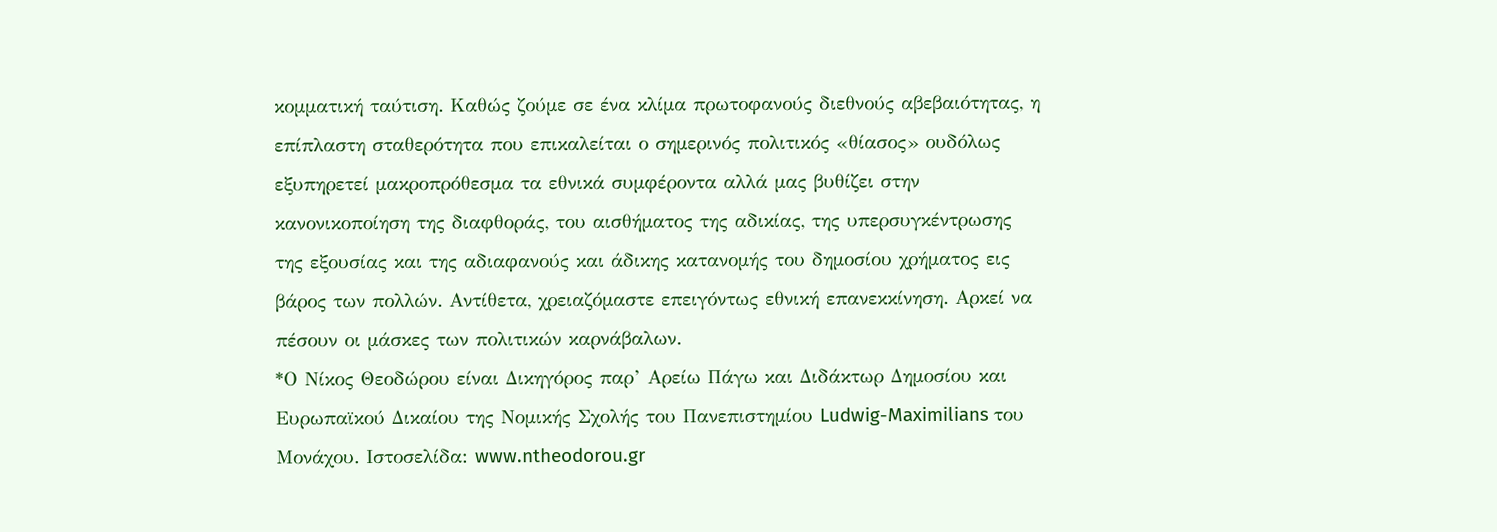κομματική ταύτιση. Καθώς ζούμε σε ένα κλίμα πρωτοφανούς διεθνούς αβεβαιότητας, η επίπλαστη σταθερότητα που επικαλείται ο σημερινός πολιτικός «θίασος» ουδόλως εξυπηρετεί μακροπρόθεσμα τα εθνικά συμφέροντα αλλά μας βυθίζει στην κανονικοποίηση της διαφθοράς, του αισθήματος της αδικίας, της υπερσυγκέντρωσης της εξουσίας και της αδιαφανούς και άδικης κατανομής του δημοσίου χρήματος εις βάρος των πολλών. Αντίθετα, χρειαζόμαστε επειγόντως εθνική επανεκκίνηση. Αρκεί να πέσουν οι μάσκες των πολιτικών καρνάβαλων.
*Ο Νίκος Θεοδώρου είναι Δικηγόρος παρ’ Αρείω Πάγω και Διδάκτωρ Δημοσίου και Ευρωπαϊκού Δικαίου της Νομικής Σχολής του Πανεπιστημίου Ludwig-Maximilians του Μονάχου. Ιστοσελίδα: www.ntheodorou.gr